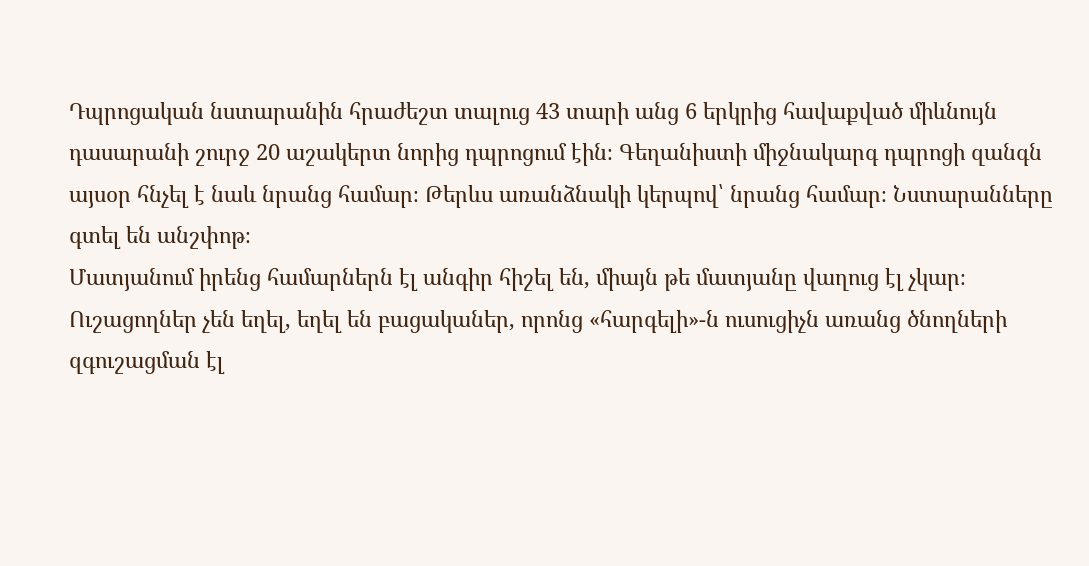Դպրոցական նստարանին հրաժեշտ տալուց 43 տարի անց 6 երկրից հավաքված միևնույն դասարանի շուրջ 20 աշակերտ նորից դպրոցում էին։ Գեղանիստի միջնակարգ դպրոցի զանգն այսօր հնչել է նաև նրանց համար։ Թերևս առանձնակի կերպով՝ նրանց համար։ Նստարանները գտել են անշփոթ։
Մատյանում իրենց համարներն էլ անգիր հիշել են, միայն թե մատյանը վաղուց էլ չկար։ Ուշացողներ չեն եղել, եղել են բացականեր, որոնց «հարգելի»-ն ուսուցիչն առանց ծնողների զգուշացման էլ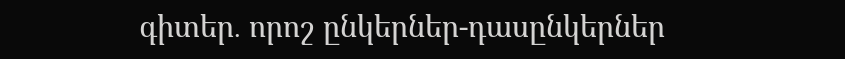գիտեր․ որոշ ընկերներ-դասընկերներ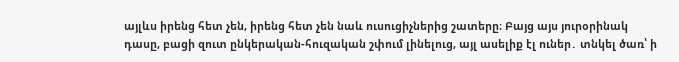այլևս իրենց հետ չեն, իրենց հետ չեն նաև ուսուցիչներից շատերը։ Բայց այս յուրօրինակ դասը, բացի զուտ ընկերական-հուզական շփում լինելուց, այլ ասելիք էլ ուներ․ տնկել ծառ՝ ի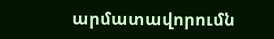արմատավորումն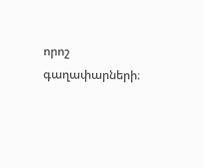որոշ գաղափարների։